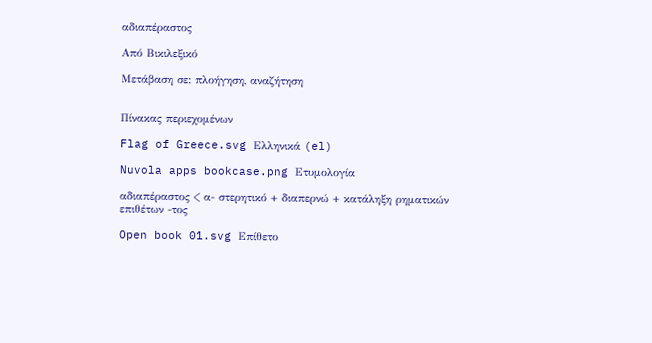αδιαπέραστος

Από Βικιλεξικό

Μετάβαση σε: πλοήγηση, αναζήτηση


Πίνακας περιεχομένων

Flag of Greece.svg Ελληνικά (el)

Nuvola apps bookcase.png Ετυμολογία

αδιαπέραστος < α- στερητικό + διαπερνώ + κατάληξη ρηματικών επιθέτων -τος

Open book 01.svg Επίθετο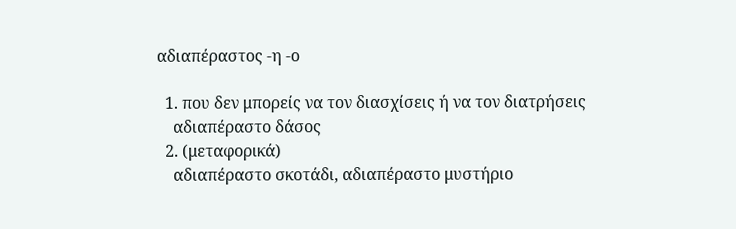αδιαπέραστος -η -ο

  1. που δεν μπορείς να τον διασχίσεις ή να τον διατρήσεις
    αδιαπέραστο δάσος
  2. (μεταφορικά)
    αδιαπέραστο σκοτάδι, αδιαπέραστο μυστήριο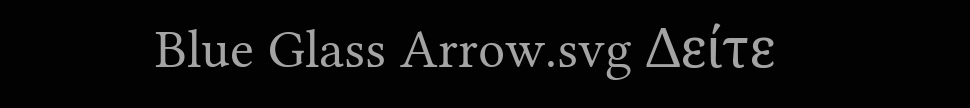Blue Glass Arrow.svg Δείτε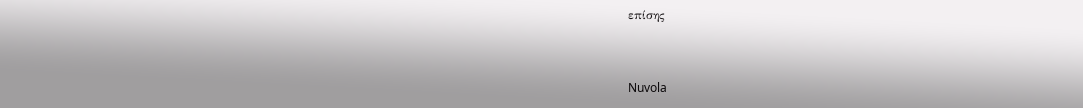επίσης


Nuvola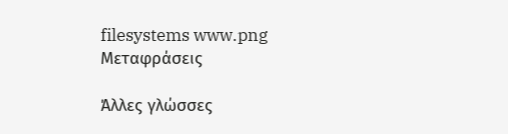filesystems www.png Μεταφράσεις

Άλλες γλώσσες